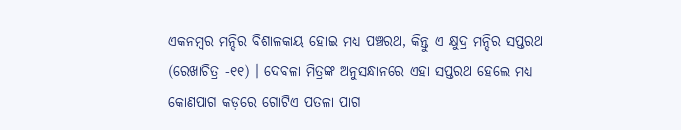ଏକନମ୍ବର ମନ୍ଦିର ବିଶାଳକାୟ ହୋଇ ମଧ୍ୟ ପଞ୍ଚରଥ, କିନ୍ତୁ ଏ କ୍ଷୁଦ୍ର ମନ୍ଦିର ସପ୍ତରଥ (ରେଖାଚିତ୍ର -୧୧) । ଦେବଳା ମିତ୍ରଙ୍କ ଅନୁସନ୍ଧାନରେ ଏହା ସପ୍ତରଥ ହେଲେ ମଧ୍ୟ କୋଣପାଗ କଡ଼ରେ ଗୋଟିଏ ପତଳା ପାଗ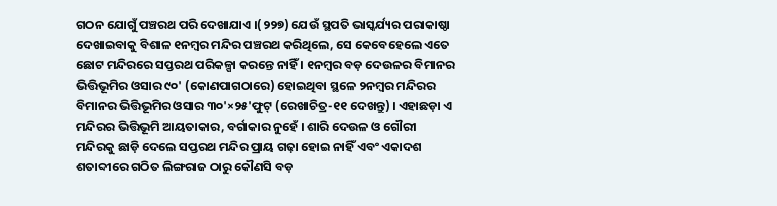ଗଠନ ଯୋଗୁଁ ପଞ୍ଚରଥ ପରି ଦେଖାଯାଏ ।(୨୨୭) ଯେଉଁ ସ୍ଥପତି ଭାସ୍କର୍ଯ୍ୟର ପରାକାଷ୍ଠା ଦେଖାଇବାକୁ ବିଶାଳ ୧ନମ୍ବର ମନ୍ଦିର ପଞ୍ଚରଥ କରିଥିଲେ, ସେ କେବେହେଲେ ଏତେ ଛୋଟ ମନ୍ଦିରରେ ସପ୍ତରଥ ପରିକଳ୍ପା କରନ୍ତେ ନାହିଁ । ୧ନମ୍ବର ବଡ଼ ଦେଉଳର ବିମାନର ଭିତ୍ତିଭୂମିର ଓସାର ୯୦' (କୋଣପାଗଠାରେ) ହୋଇଥିବା ସ୍ଥଳେ ୨ନମ୍ବର ମନ୍ଦିରର ବିମାନର ଭିତ୍ତିଭୂମିର ଓସାର ୩୦'×୨୫'ଫୁଟ୍ (ରେଖାଚିତ୍ର-୧୧ ଦେଖନ୍ତୁ) । ଏହାଛଡ଼ା ଏ ମନ୍ଦିରର ଭିତ୍ତିଭୂମି ଆୟତାକାର, ବର୍ଗାକାର ନୁହେଁ । ଶାରି ଦେଉଳ ଓ ଗୌରୀ ମନ୍ଦିରକୁ ଛାଡ଼ି ଦେଲେ ସପ୍ତରଥ ମନ୍ଦିର ପ୍ରାୟ ଗଢ଼ା ହୋଇ ନାହିଁ ଏବଂ ଏକାଦଶ ଶତାବ୍ଦୀରେ ଗଠିତ ଲିଙ୍ଗରାଜ ଠାରୁ କୌଣସି ବଡ଼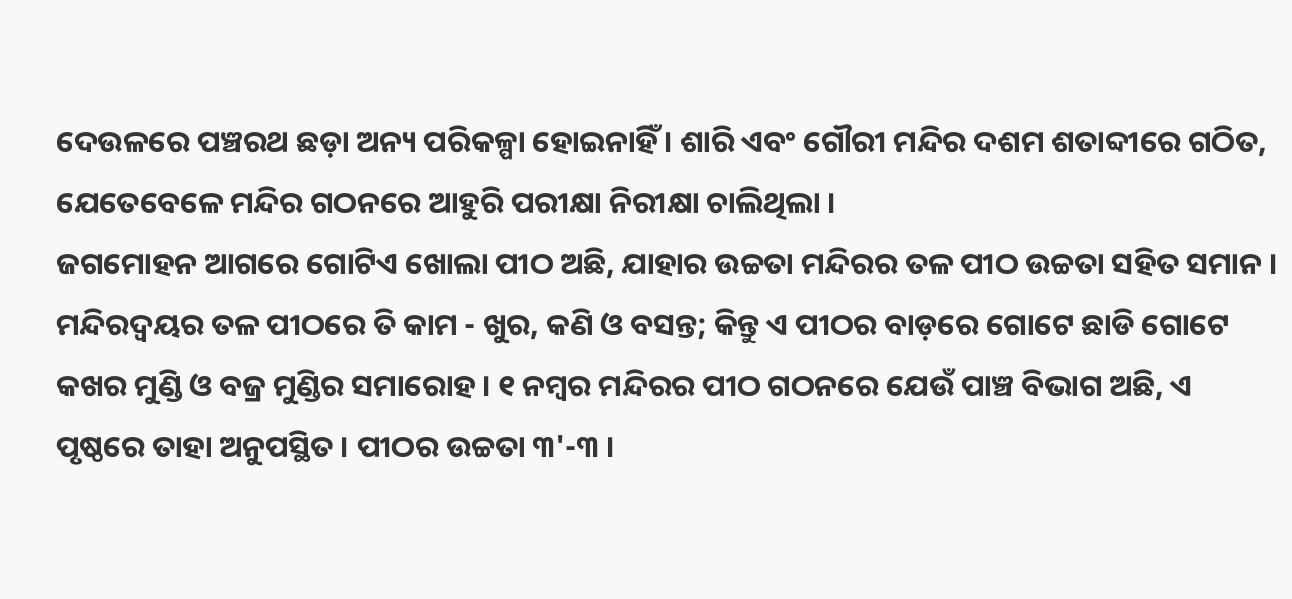ଦେଉଳରେ ପଞ୍ଚରଥ ଛଡ଼ା ଅନ୍ୟ ପରିକଳ୍ପା ହୋଇନାହିଁ । ଶାରି ଏବଂ ଗୌରୀ ମନ୍ଦିର ଦଶମ ଶତାବ୍ଦୀରେ ଗଠିତ, ଯେତେବେଳେ ମନ୍ଦିର ଗଠନରେ ଆହୁରି ପରୀକ୍ଷା ନିରୀକ୍ଷା ଚାଲିଥିଲା ।
ଜଗମୋହନ ଆଗରେ ଗୋଟିଏ ଖୋଲା ପୀଠ ଅଛି, ଯାହାର ଉଚ୍ଚତା ମନ୍ଦିରର ତଳ ପୀଠ ଉଚ୍ଚତା ସହିତ ସମାନ । ମନ୍ଦିରଦ୍ୱୟର ତଳ ପୀଠରେ ତି କାମ - ଖୁର, କଣି ଓ ବସନ୍ତ; କିନ୍ତୁ ଏ ପୀଠର ବାଡ଼ରେ ଗୋଟେ ଛାଡି ଗୋଟେ କଖର ମୁଣ୍ଡି ଓ ବଜ୍ର ମୁଣ୍ଡିର ସମାରୋହ । ୧ ନମ୍ବର ମନ୍ଦିରର ପୀଠ ଗଠନରେ ଯେଉଁ ପାଞ୍ଚ ବିଭାଗ ଅଛି, ଏ ପୃଷ୍ଠରେ ତାହା ଅନୁପସ୍ଥିତ । ପୀଠର ଉଚ୍ଚତା ୩'-୩ ।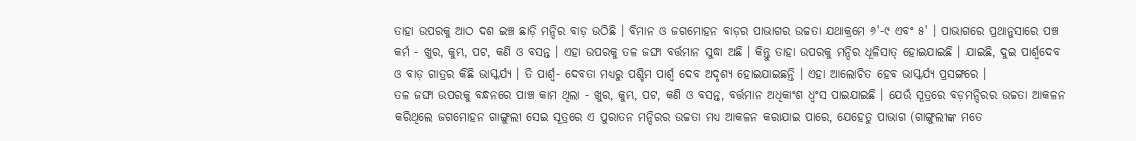ତାହା ଉପରକୁ ଆଠ ଦଶ ଇଞ୍ଚ ଛାଡ଼ି ମନ୍ଦିର ବାଡ଼ ଉଠିଛି । ବିମାନ ଓ ଜଗମୋହନ ବାଡ଼ର ପାଭାଗର ଉଚ୍ଚତା ଯଥାକ୍ରମେ ୬'-୯ ଏବଂ ୫' । ପାଭାଗରେ ପ୍ରଥାନୁସାରେ ପଞ୍ଚ କର୍ମ - ଖୁର, କୁମ୍ଭ, ପଟ, କଣି ଓ ବସନ୍ତ । ଏହା ଉପରକୁ ତଳ ଜଙ୍ଘା ବର୍ତ୍ତମାନ ସୁଦ୍ଧା ଅଛି । କିନ୍ତୁ ତାହା ଉପରକୁ ମନ୍ଦିର ଧୂଳିସାତ୍ ହୋଇଯାଇଛି । ଯାଇଛି, ଦୁଇ ପାର୍ଶ୍ୱଦେବ ଓ ବାଡ଼ ଗାତ୍ରର କିଛି ଭାସ୍କର୍ଯ୍ୟ । ତି ପାର୍ଶ୍ୱ- ଦେବତା ମଧ୍ୟରୁ ପଶ୍ଚିମ ପାର୍ଶ୍ୱ ଦେବ ଅଦୃଶ୍ୟ ହୋଇଯାଇଛନ୍ତି । ଏହା ଆଲୋଚିତ ହେବ ଭାସ୍କର୍ଯ୍ୟ ପ୍ରସଙ୍ଗରେ ।
ତଳ ଜଙ୍ଘା ଉପରକୁ ବନ୍ଧନରେ ପାଞ୍ଚ କାମ ଥିଲା - ଖୁର, କୁମ୍ଭ, ପଟ, କଣି ଓ ବସନ୍ତ, ବର୍ତ୍ତମାନ ଅଧିକାଂଶ ଧ୍ୱଂସ ପାଇଯାଇଛି । ଯେଉଁ ସୂତ୍ରରେ ବଡ଼ମନ୍ଦିରର ଉଚ୍ଚତା ଆକଳନ କରିଥିଲେ ଜଗମୋହନ ଗାଙ୍ଗୁଲୀ ସେଇ ସୂତ୍ରରେ ଏ ପୁରାତନ ମନ୍ଦିରର ଉଚ୍ଚତା ମଧ୍ୟ ଆକଳନ କରାଯାଇ ପାରେ, ଯେହେତୁ ପାଭାଗ (ଗାଙ୍ଗୁଲୀଙ୍କ ମତେ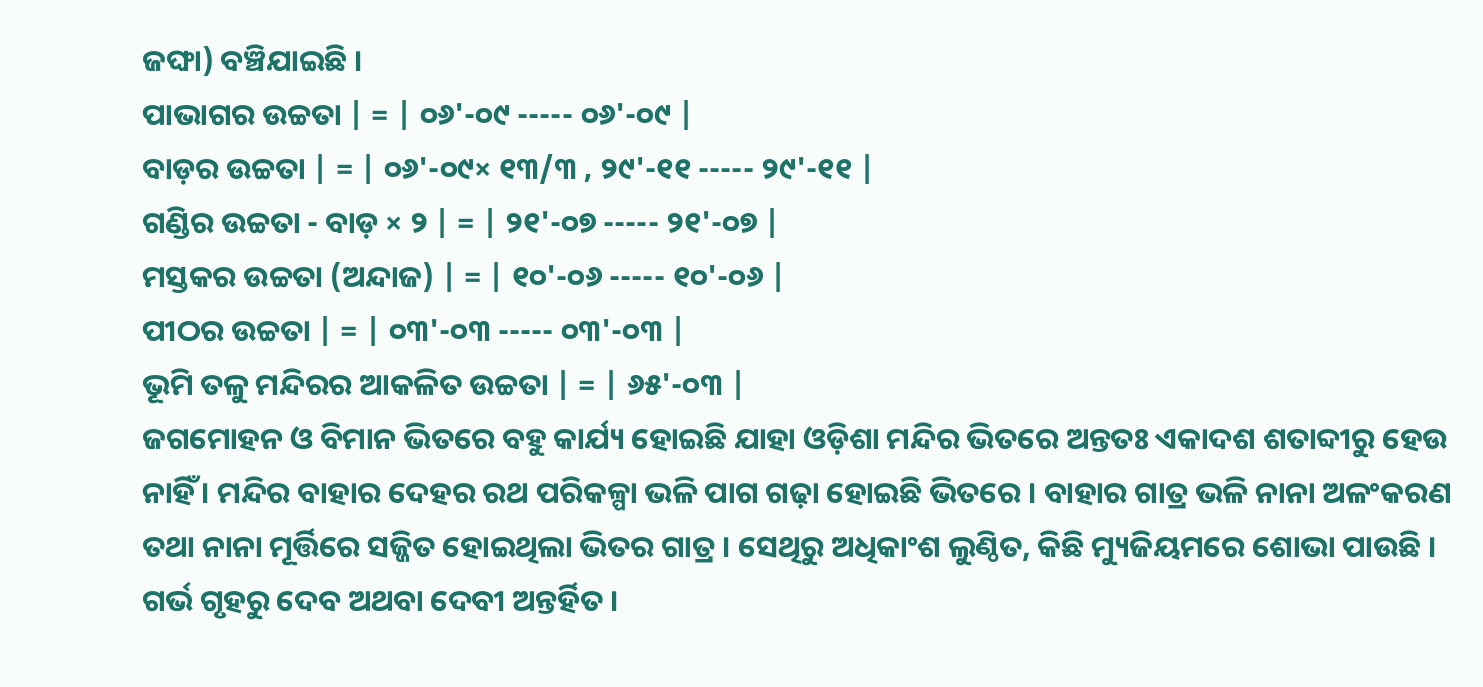ଜଙ୍ଘା) ବଞ୍ଚିଯାଇଛି ।
ପାଭାଗର ଉଚ୍ଚତା | = | ୦୬'-୦୯ ----- ୦୬'-୦୯ |
ବାଡ଼ର ଉଚ୍ଚତା | = | ୦୬'-୦୯× ୧୩/୩ ‚ ୨୯'-୧୧ ----- ୨୯'-୧୧ |
ଗଣ୍ଡିର ଉଚ୍ଚତା - ବାଡ଼ × ୨ | = | ୨୧'-୦୭ ----- ୨୧'-୦୭ |
ମସ୍ତକର ଉଚ୍ଚତା (ଅନ୍ଦାଜ) | = | ୧୦'-୦୬ ----- ୧୦'-୦୬ |
ପୀଠର ଉଚ୍ଚତା | = | ୦୩'-୦୩ ----- ୦୩'-୦୩ |
ଭୂମି ତଳୁ ମନ୍ଦିରର ଆକଳିତ ଉଚ୍ଚତା | = | ୬୫'-୦୩ |
ଜଗମୋହନ ଓ ବିମାନ ଭିତରେ ବହୁ କାର୍ଯ୍ୟ ହୋଇଛି ଯାହା ଓଡ଼ିଶା ମନ୍ଦିର ଭିତରେ ଅନ୍ତତଃ ଏକାଦଶ ଶତାବ୍ଦୀରୁ ହେଉ ନାହିଁ । ମନ୍ଦିର ବାହାର ଦେହର ରଥ ପରିକଳ୍ପା ଭଳି ପାଗ ଗଢ଼ା ହୋଇଛି ଭିତରେ । ବାହାର ଗାତ୍ର ଭଳି ନାନା ଅଳଂକରଣ ତଥା ନାନା ମୂର୍ତ୍ତିରେ ସଜ୍ଜିତ ହୋଇଥିଲା ଭିତର ଗାତ୍ର । ସେଥିରୁ ଅଧିକାଂଶ ଲୁଣ୍ଠିତ, କିଛି ମ୍ୟୁଜିୟମରେ ଶୋଭା ପାଉଛି । ଗର୍ଭ ଗୃହରୁ ଦେବ ଅଥବା ଦେବୀ ଅନ୍ତର୍ହିତ ।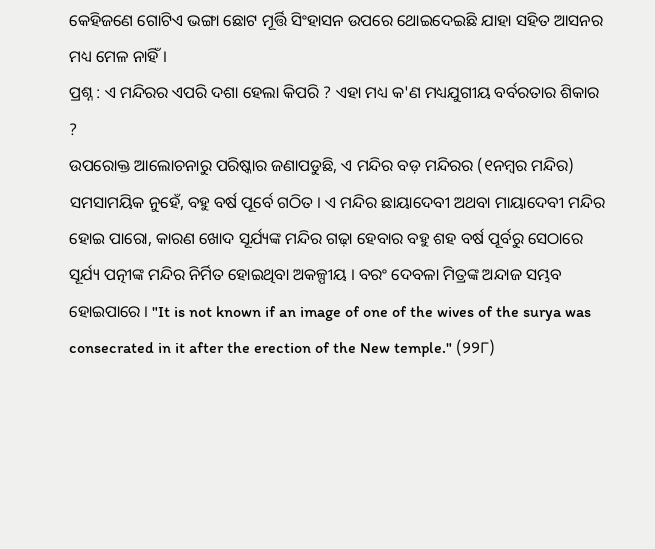କେହିଜଣେ ଗୋଟିଏ ଭଙ୍ଗା ଛୋଟ ମୂର୍ତ୍ତି ସିଂହାସନ ଉପରେ ଥୋଇଦେଇଛି ଯାହା ସହିତ ଆସନର ମଧ୍ୟ ମେଳ ନାହିଁ ।
ପ୍ରଶ୍ନ : ଏ ମନ୍ଦିରର ଏପରି ଦଶା ହେଲା କିପରି ? ଏହା ମଧ୍ୟ କ'ଣ ମଧ୍ୟଯୁଗୀୟ ବର୍ବରତାର ଶିକାର ?
ଉପରୋକ୍ତ ଆଲୋଚନାରୁ ପରିଷ୍କାର ଜଣାପଡୁଛି, ଏ ମନ୍ଦିର ବଡ଼ ମନ୍ଦିରର (୧ନମ୍ବର ମନ୍ଦିର) ସମସାମୟିକ ନୁହେଁ, ବହୁ ବର୍ଷ ପୂର୍ବେ ଗଠିତ । ଏ ମନ୍ଦିର ଛାୟାଦେବୀ ଅଥବା ମାୟାଦେବୀ ମନ୍ଦିର ହୋଇ ପାରୋ, କାରଣ ଖୋଦ ସୂର୍ଯ୍ୟଙ୍କ ମନ୍ଦିର ଗଢ଼ା ହେବାର ବହୁ ଶହ ବର୍ଷ ପୂର୍ବରୁ ସେଠାରେ ସୂର୍ଯ୍ୟ ପତ୍ନୀଙ୍କ ମନ୍ଦିର ନିର୍ମିତ ହୋଇଥିବା ଅକଳ୍ପୀୟ । ବରଂ ଦେବଳା ମିତ୍ରଙ୍କ ଅନ୍ଦାଜ ସମ୍ଭବ ହୋଇପାରେ । "It is not known if an image of one of the wives of the surya was consecrated in it after the erection of the New temple." (୨୨୮)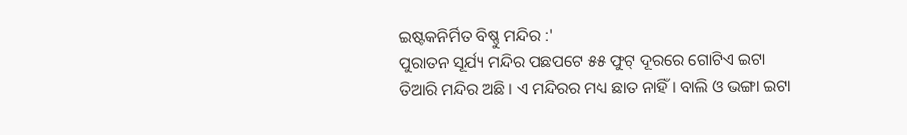ଇଷ୍ଟକନିର୍ମିତ ବିଷ୍ଣୁ ମନ୍ଦିର :'
ପୁରାତନ ସୂର୍ଯ୍ୟ ମନ୍ଦିର ପଛପଟେ ୫୫ ଫୁଟ୍ ଦୂରରେ ଗୋଟିଏ ଇଟା ତିଆରି ମନ୍ଦିର ଅଛି । ଏ ମନ୍ଦିରର ମଧ୍ୟ ଛାତ ନାହିଁ । ବାଲି ଓ ଭଙ୍ଗା ଇଟା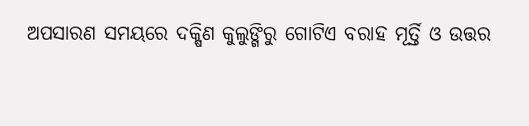ଅପସାରଣ ସମୟରେ ଦକ୍ଷିଣ କୁଲୁଙ୍ଗିରୁ ଗୋଟିଏ ବରାହ ମୂର୍ତ୍ତି ଓ ଉତ୍ତର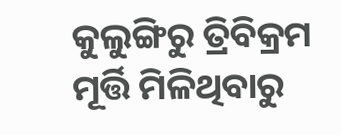କୁଲୁଙ୍ଗିରୁ ତ୍ରିବିକ୍ରମ ମୂର୍ତ୍ତି ମିଳିଥିବାରୁ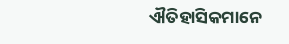ଐତିହାସିକମାନେ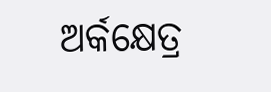ଅର୍କକ୍ଷେତ୍ର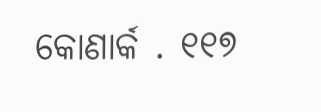କୋଣାର୍କ . ୧୧୭